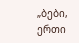„ბები, ერთი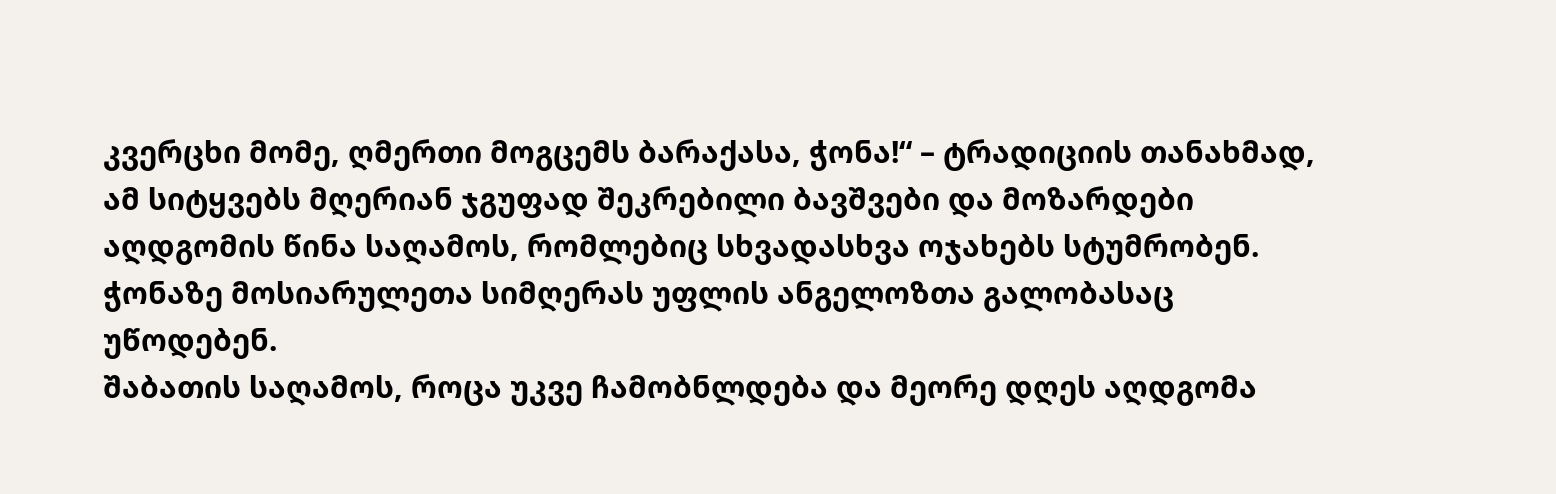კვერცხი მომე, ღმერთი მოგცემს ბარაქასა, ჭონა!“ – ტრადიციის თანახმად, ამ სიტყვებს მღერიან ჯგუფად შეკრებილი ბავშვები და მოზარდები აღდგომის წინა საღამოს, რომლებიც სხვადასხვა ოჯახებს სტუმრობენ. ჭონაზე მოსიარულეთა სიმღერას უფლის ანგელოზთა გალობასაც უწოდებენ.
შაბათის საღამოს, როცა უკვე ჩამობნლდება და მეორე დღეს აღდგომა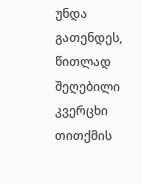უნდა გათენდეს, წითლად შეღებილი კვერცხი თითქმის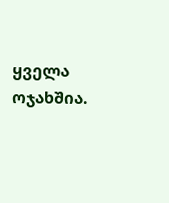ყველა ოჯახშია.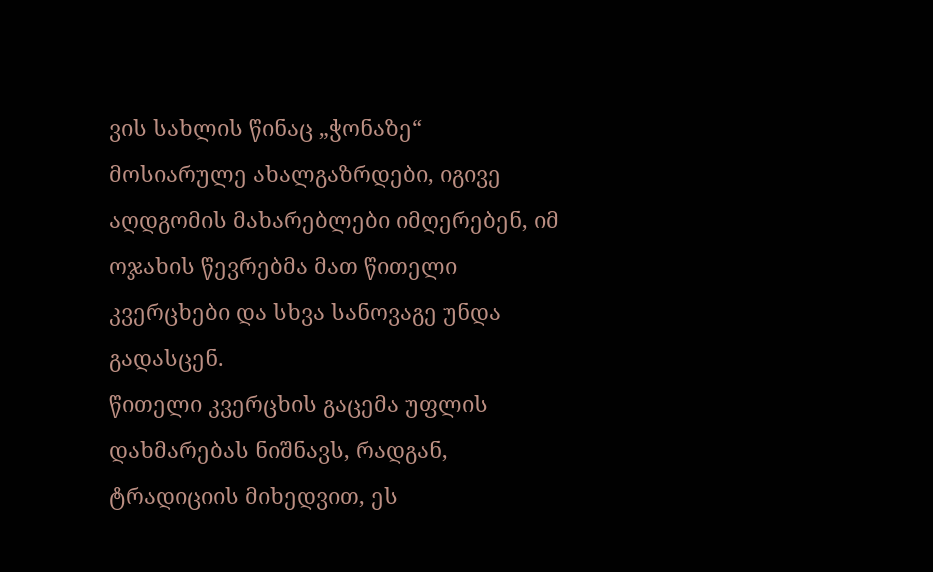ვის სახლის წინაც „ჭონაზე“ მოსიარულე ახალგაზრდები, იგივე აღდგომის მახარებლები იმღერებენ, იმ ოჯახის წევრებმა მათ წითელი კვერცხები და სხვა სანოვაგე უნდა გადასცენ.
წითელი კვერცხის გაცემა უფლის დახმარებას ნიშნავს, რადგან, ტრადიციის მიხედვით, ეს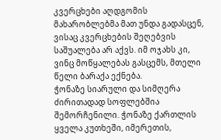კვერცხები აღდგომის მახარობლებმა მათ უნდა გადასცენ, ვისაც კვერცხების შეღებვის საშუალება არ აქვს. იმ ოჯახს კი, ვინც მოწყალებას გასცემს, მთელი წელი ბარაქა ექნება.
ჭონაზე სიარული და სიმღერა ძირითადად სოფლებშია შემორჩენილი. ჭონაზე ქართლის ყველა კუთხეში, იმერეთის,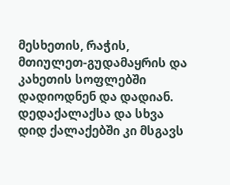მესხეთის, რაჭის, მთიულეთ-გუდამაყრის და კახეთის სოფლებში დადიოდნენ და დადიან. დედაქალაქსა და სხვა დიდ ქალაქებში კი მსგავს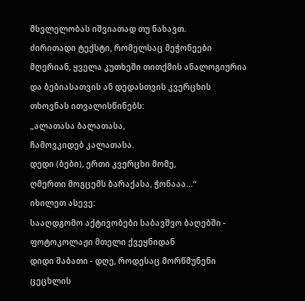მსვლელობას იშვიათად თუ ნახავთ.
ძირითადი ტექსტი, რომელსაც მეჭონეები მღერიან, ყველა კუთხეში თითქმის ანალოგიურია და ბებიასათვის ან დედასთვის კვერცხის თხოვნას ითვალისწინებს:
„ალათასა ბალათასა,
ჩამოვკიდებ კალათასა.
დედი (ბები), ერთი კვერცხი მომე,
ღმერთი მოგცემს ბარაქასა, ჭონააა…“
იხილეთ ასევე:
სააღდგომო აქტივობები საბავშვო ბაღებში - ფოტოკოლაჟი მთელი ქვეყნიდან
დიდი შაბათი - დღე, როდესაც მორწმუნენი ცეცხლის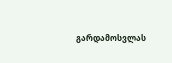გარდამოსვლას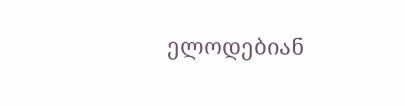ელოდებიან